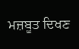ਮਜ਼ਬੂਤ ਦਿਖਣ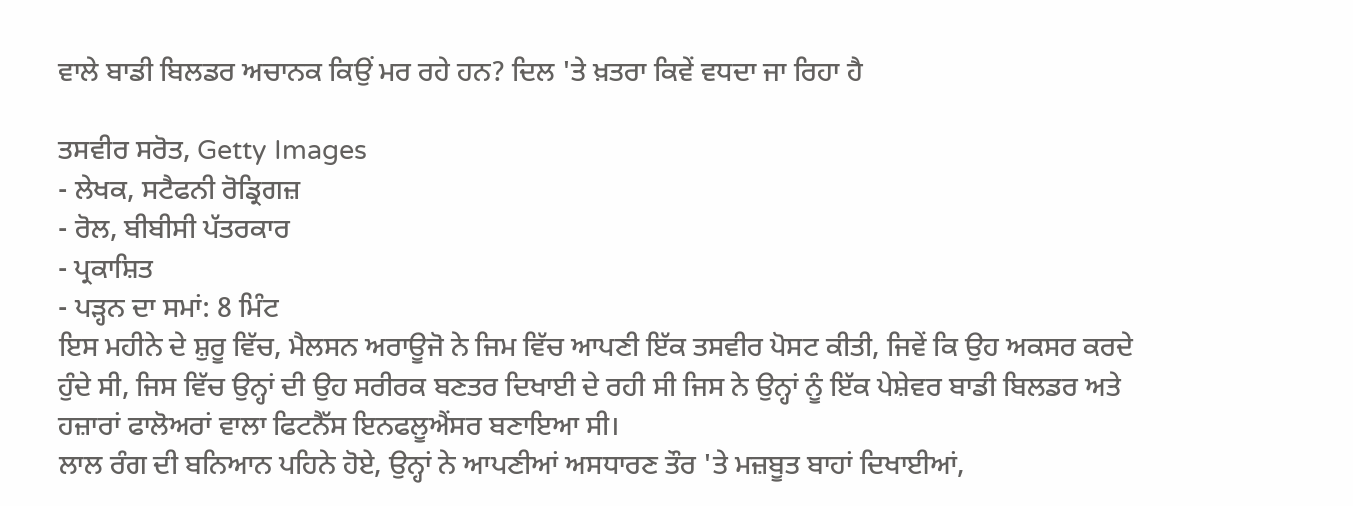ਵਾਲੇ ਬਾਡੀ ਬਿਲਡਰ ਅਚਾਨਕ ਕਿਉਂ ਮਰ ਰਹੇ ਹਨ? ਦਿਲ 'ਤੇ ਖ਼ਤਰਾ ਕਿਵੇਂ ਵਧਦਾ ਜਾ ਰਿਹਾ ਹੈ

ਤਸਵੀਰ ਸਰੋਤ, Getty Images
- ਲੇਖਕ, ਸਟੈਫਨੀ ਰੋਡ੍ਰਿਗਜ਼
- ਰੋਲ, ਬੀਬੀਸੀ ਪੱਤਰਕਾਰ
- ਪ੍ਰਕਾਸ਼ਿਤ
- ਪੜ੍ਹਨ ਦਾ ਸਮਾਂ: 8 ਮਿੰਟ
ਇਸ ਮਹੀਨੇ ਦੇ ਸ਼ੁਰੂ ਵਿੱਚ, ਮੈਲਸਨ ਅਰਾਊਜੋ ਨੇ ਜਿਮ ਵਿੱਚ ਆਪਣੀ ਇੱਕ ਤਸਵੀਰ ਪੋਸਟ ਕੀਤੀ, ਜਿਵੇਂ ਕਿ ਉਹ ਅਕਸਰ ਕਰਦੇ ਹੁੰਦੇ ਸੀ, ਜਿਸ ਵਿੱਚ ਉਨ੍ਹਾਂ ਦੀ ਉਹ ਸਰੀਰਕ ਬਣਤਰ ਦਿਖਾਈ ਦੇ ਰਹੀ ਸੀ ਜਿਸ ਨੇ ਉਨ੍ਹਾਂ ਨੂੰ ਇੱਕ ਪੇਸ਼ੇਵਰ ਬਾਡੀ ਬਿਲਡਰ ਅਤੇ ਹਜ਼ਾਰਾਂ ਫਾਲੋਅਰਾਂ ਵਾਲਾ ਫਿਟਨੈੱਸ ਇਨਫਲੂਐਂਸਰ ਬਣਾਇਆ ਸੀ।
ਲਾਲ ਰੰਗ ਦੀ ਬਨਿਆਨ ਪਹਿਨੇ ਹੋਏ, ਉਨ੍ਹਾਂ ਨੇ ਆਪਣੀਆਂ ਅਸਧਾਰਣ ਤੌਰ 'ਤੇ ਮਜ਼ਬੂਤ ਬਾਹਾਂ ਦਿਖਾਈਆਂ,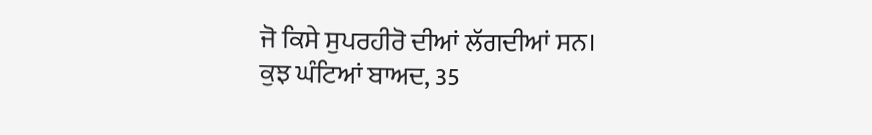ਜੋ ਕਿਸੇ ਸੁਪਰਹੀਰੋ ਦੀਆਂ ਲੱਗਦੀਆਂ ਸਨ।
ਕੁਝ ਘੰਟਿਆਂ ਬਾਅਦ, 35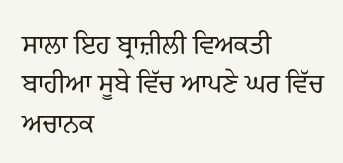ਸਾਲਾ ਇਹ ਬ੍ਰਾਜ਼ੀਲੀ ਵਿਅਕਤੀ ਬਾਹੀਆ ਸੂਬੇ ਵਿੱਚ ਆਪਣੇ ਘਰ ਵਿੱਚ ਅਚਾਨਕ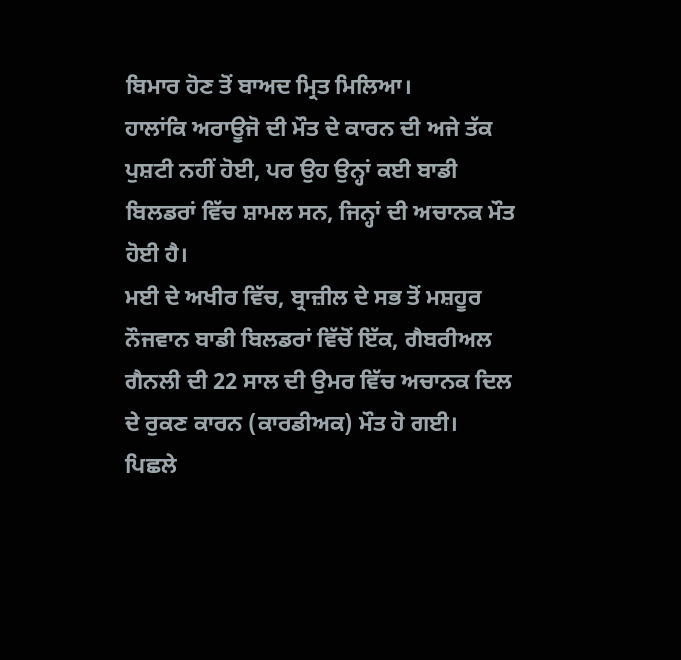ਬਿਮਾਰ ਹੋਣ ਤੋਂ ਬਾਅਦ ਮ੍ਰਿਤ ਮਿਲਿਆ।
ਹਾਲਾਂਕਿ ਅਰਾਊਜੋ ਦੀ ਮੌਤ ਦੇ ਕਾਰਨ ਦੀ ਅਜੇ ਤੱਕ ਪੁਸ਼ਟੀ ਨਹੀਂ ਹੋਈ, ਪਰ ਉਹ ਉਨ੍ਹਾਂ ਕਈ ਬਾਡੀ ਬਿਲਡਰਾਂ ਵਿੱਚ ਸ਼ਾਮਲ ਸਨ, ਜਿਨ੍ਹਾਂ ਦੀ ਅਚਾਨਕ ਮੌਤ ਹੋਈ ਹੈ।
ਮਈ ਦੇ ਅਖੀਰ ਵਿੱਚ, ਬ੍ਰਾਜ਼ੀਲ ਦੇ ਸਭ ਤੋਂ ਮਸ਼ਹੂਰ ਨੌਜਵਾਨ ਬਾਡੀ ਬਿਲਡਰਾਂ ਵਿੱਚੋਂ ਇੱਕ, ਗੈਬਰੀਅਲ ਗੈਨਲੀ ਦੀ 22 ਸਾਲ ਦੀ ਉਮਰ ਵਿੱਚ ਅਚਾਨਕ ਦਿਲ ਦੇ ਰੁਕਣ ਕਾਰਨ (ਕਾਰਡੀਅਕ) ਮੌਤ ਹੋ ਗਈ।
ਪਿਛਲੇ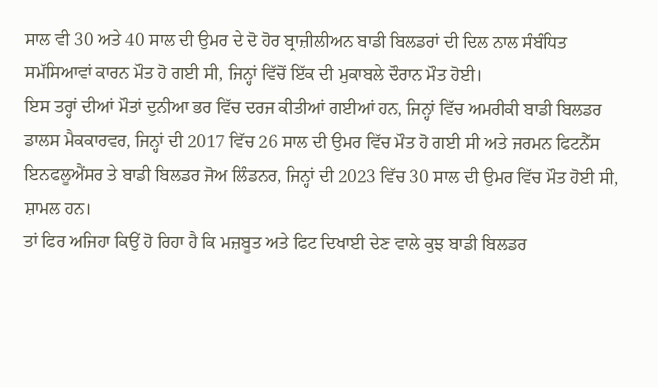ਸਾਲ ਵੀ 30 ਅਤੇ 40 ਸਾਲ ਦੀ ਉਮਰ ਦੇ ਦੋ ਹੋਰ ਬ੍ਰਾਜ਼ੀਲੀਅਨ ਬਾਡੀ ਬਿਲਡਰਾਂ ਦੀ ਦਿਲ ਨਾਲ ਸੰਬੰਧਿਤ ਸਮੱਸਿਆਵਾਂ ਕਾਰਨ ਮੌਤ ਹੋ ਗਈ ਸੀ, ਜਿਨ੍ਹਾਂ ਵਿੱਚੋਂ ਇੱਕ ਦੀ ਮੁਕਾਬਲੇ ਦੌਰਾਨ ਮੌਤ ਹੋਈ।
ਇਸ ਤਰ੍ਹਾਂ ਦੀਆਂ ਮੌਤਾਂ ਦੁਨੀਆ ਭਰ ਵਿੱਚ ਦਰਜ ਕੀਤੀਆਂ ਗਈਆਂ ਹਨ, ਜਿਨ੍ਹਾਂ ਵਿੱਚ ਅਮਰੀਕੀ ਬਾਡੀ ਬਿਲਡਰ ਡਾਲਸ ਮੈਕਕਾਰਵਰ, ਜਿਨ੍ਹਾਂ ਦੀ 2017 ਵਿੱਚ 26 ਸਾਲ ਦੀ ਉਮਰ ਵਿੱਚ ਮੌਤ ਹੋ ਗਈ ਸੀ ਅਤੇ ਜਰਮਨ ਫਿਟਨੈੱਸ ਇਨਫਲੂਐਂਸਰ ਤੇ ਬਾਡੀ ਬਿਲਡਰ ਜੋਅ ਲਿੰਡਨਰ, ਜਿਨ੍ਹਾਂ ਦੀ 2023 ਵਿੱਚ 30 ਸਾਲ ਦੀ ਉਮਰ ਵਿੱਚ ਮੌਤ ਹੋਈ ਸੀ, ਸ਼ਾਮਲ ਹਨ।
ਤਾਂ ਫਿਰ ਅਜਿਹਾ ਕਿਉਂ ਹੋ ਰਿਹਾ ਹੈ ਕਿ ਮਜ਼ਬੂਤ ਅਤੇ ਫਿਟ ਦਿਖਾਈ ਦੇਣ ਵਾਲੇ ਕੁਝ ਬਾਡੀ ਬਿਲਡਰ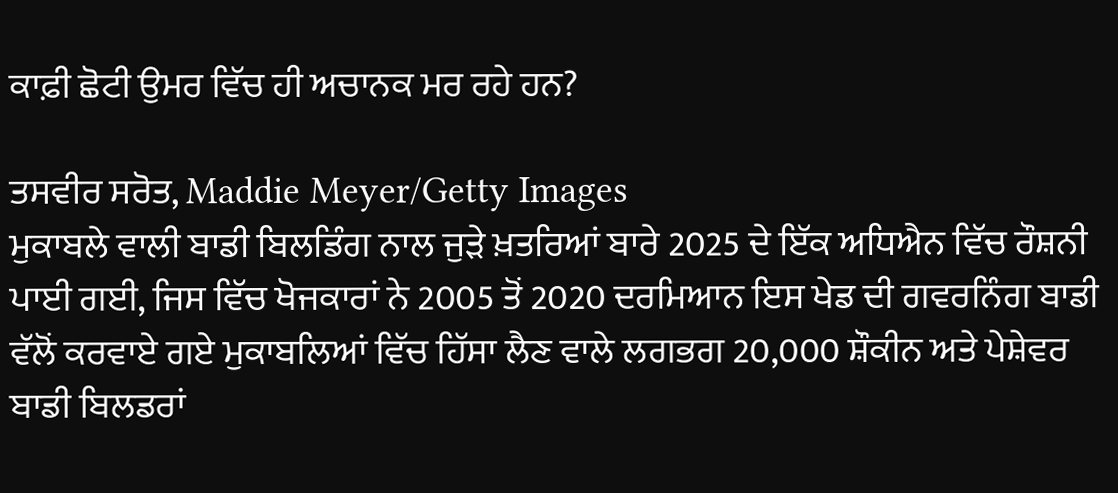ਕਾਫ਼ੀ ਛੋਟੀ ਉਮਰ ਵਿੱਚ ਹੀ ਅਚਾਨਕ ਮਰ ਰਹੇ ਹਨ?

ਤਸਵੀਰ ਸਰੋਤ, Maddie Meyer/Getty Images
ਮੁਕਾਬਲੇ ਵਾਲੀ ਬਾਡੀ ਬਿਲਡਿੰਗ ਨਾਲ ਜੁੜੇ ਖ਼ਤਰਿਆਂ ਬਾਰੇ 2025 ਦੇ ਇੱਕ ਅਧਿਐਨ ਵਿੱਚ ਰੌਸ਼ਨੀ ਪਾਈ ਗਈ, ਜਿਸ ਵਿੱਚ ਖੋਜਕਾਰਾਂ ਨੇ 2005 ਤੋਂ 2020 ਦਰਮਿਆਨ ਇਸ ਖੇਡ ਦੀ ਗਵਰਨਿੰਗ ਬਾਡੀ ਵੱਲੋਂ ਕਰਵਾਏ ਗਏ ਮੁਕਾਬਲਿਆਂ ਵਿੱਚ ਹਿੱਸਾ ਲੈਣ ਵਾਲੇ ਲਗਭਗ 20,000 ਸ਼ੌਕੀਨ ਅਤੇ ਪੇਸ਼ੇਵਰ ਬਾਡੀ ਬਿਲਡਰਾਂ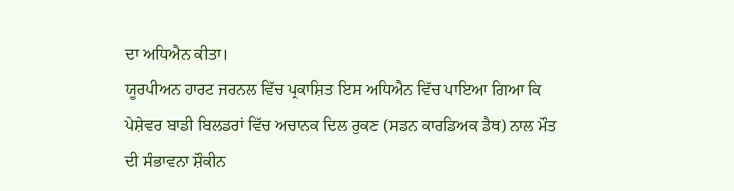ਦਾ ਅਧਿਐਨ ਕੀਤਾ।
ਯੂਰਪੀਅਨ ਹਾਰਟ ਜਰਨਲ ਵਿੱਚ ਪ੍ਰਕਾਸ਼ਿਤ ਇਸ ਅਧਿਐਨ ਵਿੱਚ ਪਾਇਆ ਗਿਆ ਕਿ ਪੇਸ਼ੇਵਰ ਬਾਡੀ ਬਿਲਡਰਾਂ ਵਿੱਚ ਅਚਾਨਕ ਦਿਲ ਰੁਕਣ (ਸਡਨ ਕਾਰਡਿਅਕ ਡੈਥ) ਨਾਲ ਮੌਤ ਦੀ ਸੰਭਾਵਨਾ ਸ਼ੌਕੀਨ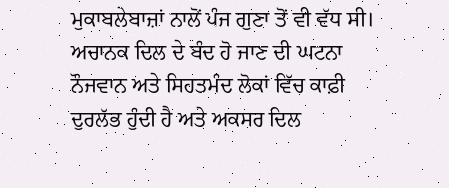ਮੁਕਾਬਲੇਬਾਜ਼ਾਂ ਨਾਲੋਂ ਪੰਜ ਗੁਣਾ ਤੋਂ ਵੀ ਵੱਧ ਸੀ।
ਅਚਾਨਕ ਦਿਲ ਦੇ ਬੰਦ ਹੋ ਜਾਣ ਦੀ ਘਟਨਾ ਨੌਜਵਾਨ ਅਤੇ ਸਿਹਤਮੰਦ ਲੋਕਾਂ ਵਿੱਚ ਕਾਫ਼ੀ ਦੁਰਲੱਭ ਹੁੰਦੀ ਹੈ ਅਤੇ ਅਕਸਰ ਦਿਲ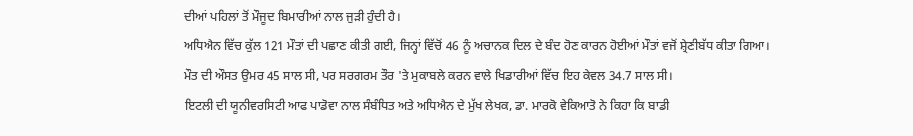ਦੀਆਂ ਪਹਿਲਾਂ ਤੋਂ ਮੌਜੂਦ ਬਿਮਾਰੀਆਂ ਨਾਲ ਜੁੜੀ ਹੁੰਦੀ ਹੈ।
ਅਧਿਐਨ ਵਿੱਚ ਕੁੱਲ 121 ਮੌਤਾਂ ਦੀ ਪਛਾਣ ਕੀਤੀ ਗਈ, ਜਿਨ੍ਹਾਂ ਵਿੱਚੋਂ 46 ਨੂੰ ਅਚਾਨਕ ਦਿਲ ਦੇ ਬੰਦ ਹੋਣ ਕਾਰਨ ਹੋਈਆਂ ਮੌਤਾਂ ਵਜੋਂ ਸ਼੍ਰੇਣੀਬੱਧ ਕੀਤਾ ਗਿਆ।
ਮੌਤ ਦੀ ਔਸਤ ਉਮਰ 45 ਸਾਲ ਸੀ, ਪਰ ਸਰਗਰਮ ਤੌਰ 'ਤੇ ਮੁਕਾਬਲੇ ਕਰਨ ਵਾਲੇ ਖਿਡਾਰੀਆਂ ਵਿੱਚ ਇਹ ਕੇਵਲ 34.7 ਸਾਲ ਸੀ।
ਇਟਲੀ ਦੀ ਯੂਨੀਵਰਸਿਟੀ ਆਫ ਪਾਡੋਵਾ ਨਾਲ ਸੰਬੰਧਿਤ ਅਤੇ ਅਧਿਐਨ ਦੇ ਮੁੱਖ ਲੇਖਕ, ਡਾ. ਮਾਰਕੋ ਵੇਕਿਆਤੋ ਨੇ ਕਿਹਾ ਕਿ ਬਾਡੀ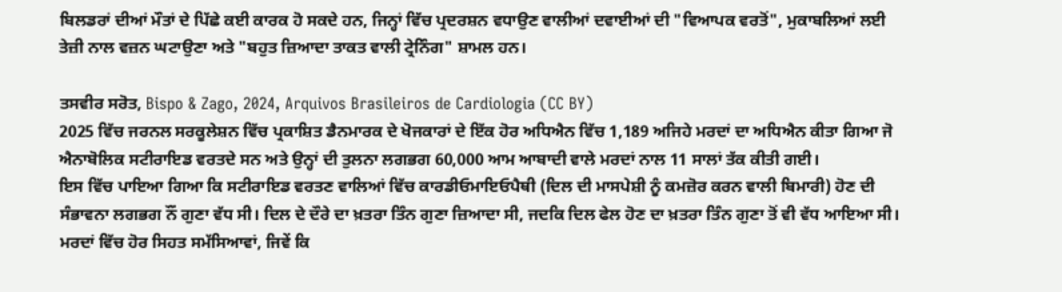ਬਿਲਡਰਾਂ ਦੀਆਂ ਮੌਤਾਂ ਦੇ ਪਿੱਛੇ ਕਈ ਕਾਰਕ ਹੋ ਸਕਦੇ ਹਨ, ਜਿਨ੍ਹਾਂ ਵਿੱਚ ਪ੍ਰਦਰਸ਼ਨ ਵਧਾਉਣ ਵਾਲੀਆਂ ਦਵਾਈਆਂ ਦੀ "ਵਿਆਪਕ ਵਰਤੋਂ", ਮੁਕਾਬਲਿਆਂ ਲਈ ਤੇਜ਼ੀ ਨਾਲ ਵਜ਼ਨ ਘਟਾਉਣਾ ਅਤੇ "ਬਹੁਤ ਜ਼ਿਆਦਾ ਤਾਕਤ ਵਾਲੀ ਟ੍ਰੇਨਿੰਗ" ਸ਼ਾਮਲ ਹਨ।

ਤਸਵੀਰ ਸਰੋਤ, Bispo & Zago, 2024, Arquivos Brasileiros de Cardiologia (CC BY)
2025 ਵਿੱਚ ਜਰਨਲ ਸਰਕੂਲੇਸ਼ਨ ਵਿੱਚ ਪ੍ਰਕਾਸ਼ਿਤ ਡੈਨਮਾਰਕ ਦੇ ਖੋਜਕਾਰਾਂ ਦੇ ਇੱਕ ਹੋਰ ਅਧਿਐਨ ਵਿੱਚ 1,189 ਅਜਿਹੇ ਮਰਦਾਂ ਦਾ ਅਧਿਐਨ ਕੀਤਾ ਗਿਆ ਜੋ ਐਨਾਬੋਲਿਕ ਸਟੀਰਾਇਡ ਵਰਤਦੇ ਸਨ ਅਤੇ ਉਨ੍ਹਾਂ ਦੀ ਤੁਲਨਾ ਲਗਭਗ 60,000 ਆਮ ਆਬਾਦੀ ਵਾਲੇ ਮਰਦਾਂ ਨਾਲ 11 ਸਾਲਾਂ ਤੱਕ ਕੀਤੀ ਗਈ।
ਇਸ ਵਿੱਚ ਪਾਇਆ ਗਿਆ ਕਿ ਸਟੀਰਾਇਡ ਵਰਤਣ ਵਾਲਿਆਂ ਵਿੱਚ ਕਾਰਡੀਓਮਾਇਓਪੈਥੀ (ਦਿਲ ਦੀ ਮਾਸਪੇਸ਼ੀ ਨੂੰ ਕਮਜ਼ੋਰ ਕਰਨ ਵਾਲੀ ਬਿਮਾਰੀ) ਹੋਣ ਦੀ ਸੰਭਾਵਨਾ ਲਗਭਗ ਨੌਂ ਗੁਣਾ ਵੱਧ ਸੀ। ਦਿਲ ਦੇ ਦੌਰੇ ਦਾ ਖ਼ਤਰਾ ਤਿੰਨ ਗੁਣਾ ਜ਼ਿਆਦਾ ਸੀ, ਜਦਕਿ ਦਿਲ ਫੇਲ ਹੋਣ ਦਾ ਖ਼ਤਰਾ ਤਿੰਨ ਗੁਣਾ ਤੋਂ ਵੀ ਵੱਧ ਆਇਆ ਸੀ।
ਮਰਦਾਂ ਵਿੱਚ ਹੋਰ ਸਿਹਤ ਸਮੱਸਿਆਵਾਂ, ਜਿਵੇਂ ਕਿ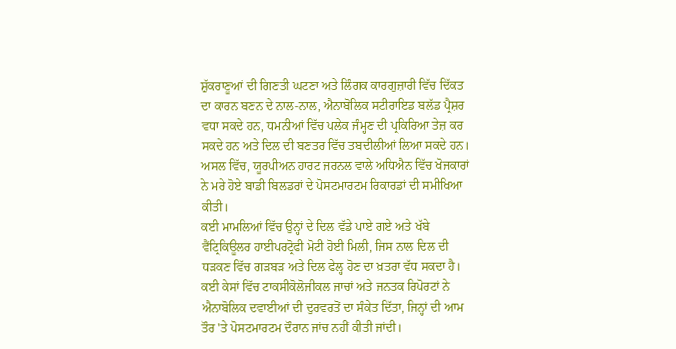ਸ਼ੁੱਕਰਾਣੂਆਂ ਦੀ ਗਿਣਤੀ ਘਟਣਾ ਅਤੇ ਲਿੰਗਕ ਕਾਰਗੁਜ਼ਾਰੀ ਵਿੱਚ ਦਿੱਕਤ ਦਾ ਕਾਰਨ ਬਣਨ ਦੇ ਨਾਲ-ਨਾਲ, ਐਨਾਬੋਲਿਕ ਸਟੀਰਾਇਡ ਬਲੱਡ ਪ੍ਰੈਸ਼ਰ ਵਧਾ ਸਕਦੇ ਹਨ, ਧਮਨੀਆਂ ਵਿੱਚ ਪਲੇਕ ਜੰਮ੍ਹਣ ਦੀ ਪ੍ਰਕਿਰਿਆ ਤੇਜ਼ ਕਰ ਸਕਦੇ ਹਨ ਅਤੇ ਦਿਲ ਦੀ ਬਣਤਰ ਵਿੱਚ ਤਬਦੀਲੀਆਂ ਲਿਆ ਸਕਦੇ ਹਨ।
ਅਸਲ ਵਿੱਚ, ਯੂਰਪੀਅਨ ਹਾਰਟ ਜਰਨਲ ਵਾਲੇ ਅਧਿਐਨ ਵਿੱਚ ਖੋਜਕਾਰਾਂ ਨੇ ਮਰੇ ਹੋਏ ਬਾਡੀ ਬਿਲਡਰਾਂ ਦੇ ਪੋਸਟਮਾਰਟਮ ਰਿਕਾਰਡਾਂ ਦੀ ਸਮੀਖਿਆ ਕੀਤੀ।
ਕਈ ਮਾਮਲਿਆਂ ਵਿੱਚ ਉਨ੍ਹਾਂ ਦੇ ਦਿਲ ਵੱਡੇ ਪਾਏ ਗਏ ਅਤੇ ਖੱਬੇ ਵੈਂਟ੍ਰਿਕਿਊਲਰ ਹਾਈਪਰਟ੍ਰੋਫੀ ਮੋਟੀ ਹੋਈ ਮਿਲੀ, ਜਿਸ ਨਾਲ ਦਿਲ ਦੀ ਧੜਕਣ ਵਿੱਚ ਗੜਬੜ ਅਤੇ ਦਿਲ ਫੇਲ੍ਹ ਹੋਣ ਦਾ ਖ਼ਤਰਾ ਵੱਧ ਸਕਦਾ ਹੈ।
ਕਈ ਕੇਸਾਂ ਵਿੱਚ ਟਾਕਸੀਕੋਲੋਜੀਕਲ ਜਾਚਾਂ ਅਤੇ ਜਨਤਕ ਰਿਪੋਰਟਾਂ ਨੇ ਐਨਾਬੋਲਿਕ ਦਵਾਈਆਂ ਦੀ ਦੁਰਵਰਤੋਂ ਦਾ ਸੰਕੇਤ ਦਿੱਤਾ, ਜਿਨ੍ਹਾਂ ਦੀ ਆਮ ਤੌਰ 'ਤੇ ਪੋਸਟਮਾਰਟਮ ਦੌਰਾਨ ਜਾਂਚ ਨਹੀਂ ਕੀਤੀ ਜਾਂਦੀ।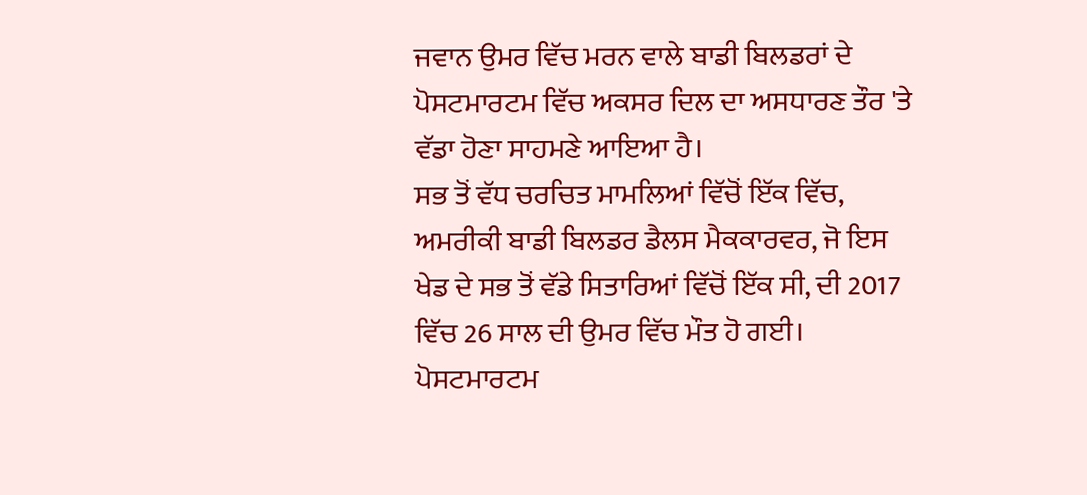ਜਵਾਨ ਉਮਰ ਵਿੱਚ ਮਰਨ ਵਾਲੇ ਬਾਡੀ ਬਿਲਡਰਾਂ ਦੇ ਪੋਸਟਮਾਰਟਮ ਵਿੱਚ ਅਕਸਰ ਦਿਲ ਦਾ ਅਸਧਾਰਣ ਤੌਰ 'ਤੇ ਵੱਡਾ ਹੋਣਾ ਸਾਹਮਣੇ ਆਇਆ ਹੈ।
ਸਭ ਤੋਂ ਵੱਧ ਚਰਚਿਤ ਮਾਮਲਿਆਂ ਵਿੱਚੋਂ ਇੱਕ ਵਿੱਚ, ਅਮਰੀਕੀ ਬਾਡੀ ਬਿਲਡਰ ਡੈਲਸ ਮੈਕਕਾਰਵਰ, ਜੋ ਇਸ ਖੇਡ ਦੇ ਸਭ ਤੋਂ ਵੱਡੇ ਸਿਤਾਰਿਆਂ ਵਿੱਚੋਂ ਇੱਕ ਸੀ, ਦੀ 2017 ਵਿੱਚ 26 ਸਾਲ ਦੀ ਉਮਰ ਵਿੱਚ ਮੌਤ ਹੋ ਗਈ। ਪੋਸਟਮਾਰਟਮ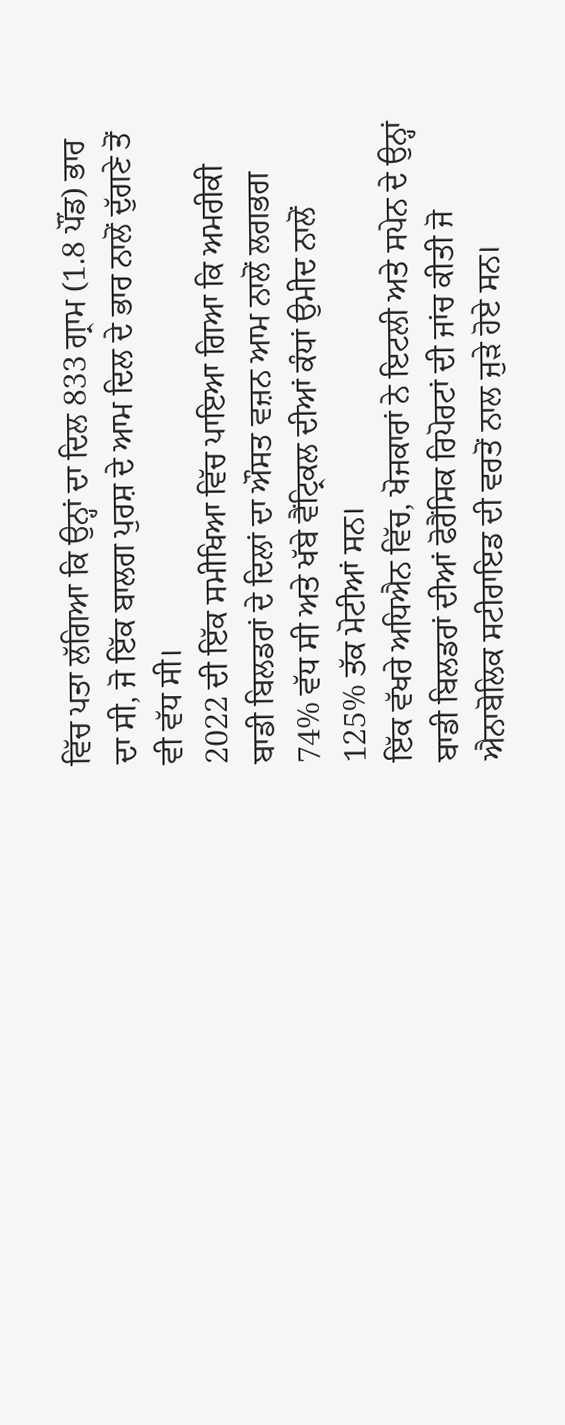ਵਿੱਚ ਪਤਾ ਲੱਗਿਆ ਕਿ ਉਨ੍ਹਾਂ ਦਾ ਦਿਲ 833 ਗ੍ਰਾਮ (1.8 ਪੌਂਡ) ਭਾਰ ਦਾ ਸੀ, ਜੋ ਇੱਕ ਬਾਲਗ ਪੁਰਸ਼ ਦੇ ਆਮ ਦਿਲ ਦੇ ਭਾਰ ਨਾਲੋਂ ਦੁੱਗਣੇ ਤੋਂ ਵੀ ਵੱਧ ਸੀ।
2022 ਦੀ ਇੱਕ ਸਮੀਖਿਆ ਵਿੱਚ ਪਾਇਆ ਗਿਆ ਕਿ ਅਮਰੀਕੀ ਬਾਡੀ ਬਿਲਡਰਾਂ ਦੇ ਦਿਲਾਂ ਦਾ ਔਸਤ ਵਜ਼ਨ ਆਮ ਨਾਲੋਂ ਲਗਭਗ 74% ਵੱਧ ਸੀ ਅਤੇ ਖੱਬੇ ਵੈਂਟ੍ਰਿਕਲ ਦੀਆਂ ਕੰਧਾਂ ਉਮੀਦ ਨਾਲੋਂ 125% ਤੱਕ ਮੋਟੀਆਂ ਸਨ।
ਇੱਕ ਵੱਖਰੇ ਅਧਿਐਨ ਵਿੱਚ, ਖੋਜਕਾਰਾਂ ਨੇ ਇਟਲੀ ਅਤੇ ਸਪੇਨ ਦੇ ਉਨ੍ਹਾਂ ਬਾਡੀ ਬਿਲਡਰਾਂ ਦੀਆਂ ਫੋਰੈਂਸਿਕ ਰਿਪੋਰਟਾਂ ਦੀ ਜਾਂਚ ਕੀਤੀ ਜੋ ਐਨਾਬੋਲਿਕ ਸਟੀਰਾਇਡ ਦੀ ਵਰਤੋਂ ਨਾਲ ਜੁੜੇ ਹੋਏ ਸਨ।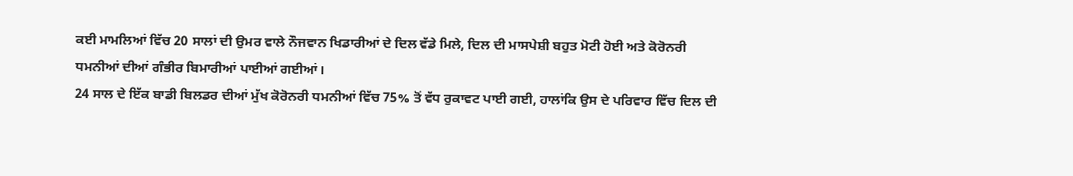ਕਈ ਮਾਮਲਿਆਂ ਵਿੱਚ 20 ਸਾਲਾਂ ਦੀ ਉਮਰ ਵਾਲੇ ਨੌਜਵਾਨ ਖਿਡਾਰੀਆਂ ਦੇ ਦਿਲ ਵੱਡੇ ਮਿਲੇ, ਦਿਲ ਦੀ ਮਾਸਪੇਸ਼ੀ ਬਹੁਤ ਮੋਟੀ ਹੋਈ ਅਤੇ ਕੋਰੋਨਰੀ ਧਮਨੀਆਂ ਦੀਆਂ ਗੰਭੀਰ ਬਿਮਾਰੀਆਂ ਪਾਈਆਂ ਗਈਆਂ।
24 ਸਾਲ ਦੇ ਇੱਕ ਬਾਡੀ ਬਿਲਡਰ ਦੀਆਂ ਮੁੱਖ ਕੋਰੋਨਰੀ ਧਮਨੀਆਂ ਵਿੱਚ 75% ਤੋਂ ਵੱਧ ਰੁਕਾਵਟ ਪਾਈ ਗਈ, ਹਾਲਾਂਕਿ ਉਸ ਦੇ ਪਰਿਵਾਰ ਵਿੱਚ ਦਿਲ ਦੀ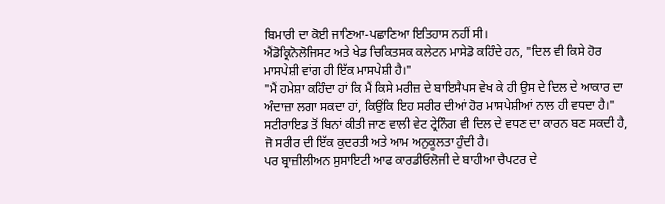ਬਿਮਾਰੀ ਦਾ ਕੋਈ ਜਾਣਿਆ-ਪਛਾਣਿਆ ਇਤਿਹਾਸ ਨਹੀਂ ਸੀ।
ਐਂਡੋਕ੍ਰਿਨੋਲੋਜਿਸਟ ਅਤੇ ਖੇਡ ਚਿਕਿਤਸਕ ਕਲੇਟਨ ਮਾਸੇਡੋ ਕਹਿੰਦੇ ਹਨ, "ਦਿਲ ਵੀ ਕਿਸੇ ਹੋਰ ਮਾਸਪੇਸ਼ੀ ਵਾਂਗ ਹੀ ਇੱਕ ਮਾਸਪੇਸ਼ੀ ਹੈ।"
"ਮੈਂ ਹਮੇਸ਼ਾ ਕਹਿੰਦਾ ਹਾਂ ਕਿ ਮੈਂ ਕਿਸੇ ਮਰੀਜ਼ ਦੇ ਬਾਇਸੈਪਸ ਵੇਖ ਕੇ ਹੀ ਉਸ ਦੇ ਦਿਲ ਦੇ ਆਕਾਰ ਦਾ ਅੰਦਾਜ਼ਾ ਲਗਾ ਸਕਦਾ ਹਾਂ, ਕਿਉਂਕਿ ਇਹ ਸਰੀਰ ਦੀਆਂ ਹੋਰ ਮਾਸਪੇਸ਼ੀਆਂ ਨਾਲ ਹੀ ਵਧਦਾ ਹੈ।"
ਸਟੀਰਾਇਡ ਤੋਂ ਬਿਨਾਂ ਕੀਤੀ ਜਾਣ ਵਾਲੀ ਵੇਟ ਟ੍ਰੇਨਿੰਗ ਵੀ ਦਿਲ ਦੇ ਵਧਣ ਦਾ ਕਾਰਨ ਬਣ ਸਕਦੀ ਹੈ, ਜੋ ਸਰੀਰ ਦੀ ਇੱਕ ਕੁਦਰਤੀ ਅਤੇ ਆਮ ਅਨੁਕੂਲਤਾ ਹੁੰਦੀ ਹੈ।
ਪਰ ਬ੍ਰਾਜ਼ੀਲੀਅਨ ਸੁਸਾਇਟੀ ਆਫ ਕਾਰਡੀਓਲੋਜੀ ਦੇ ਬਾਹੀਆ ਚੈਪਟਰ ਦੇ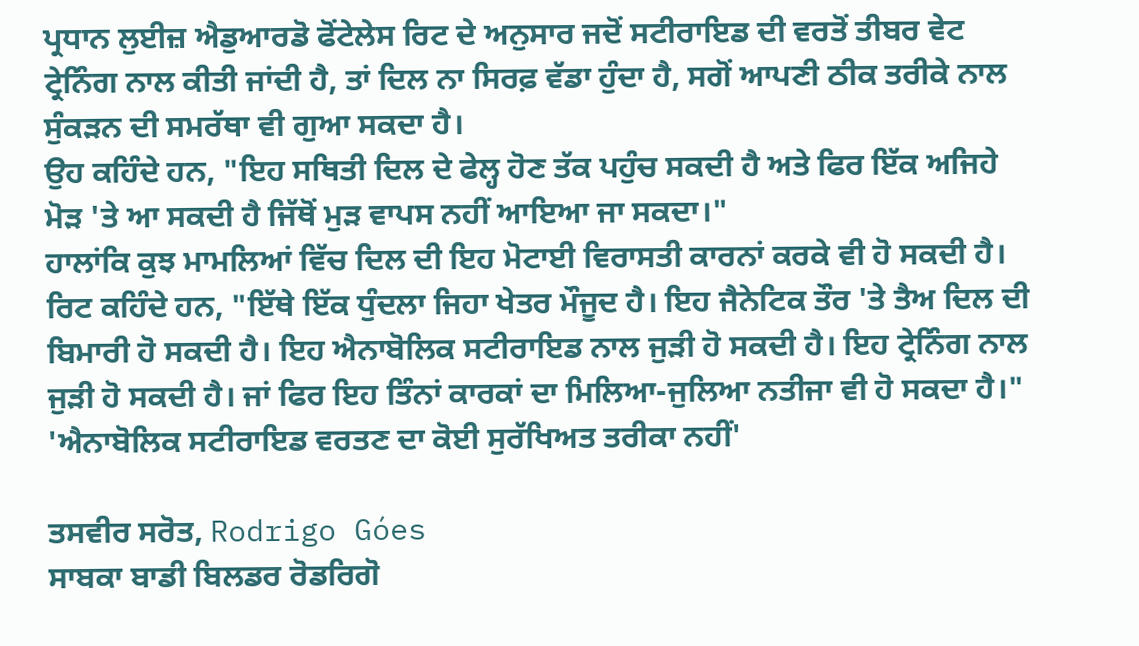ਪ੍ਰਧਾਨ ਲੁਈਜ਼ ਐਡੁਆਰਡੋ ਫੋਂਟੇਲੇਸ ਰਿਟ ਦੇ ਅਨੁਸਾਰ ਜਦੋਂ ਸਟੀਰਾਇਡ ਦੀ ਵਰਤੋਂ ਤੀਬਰ ਵੇਟ ਟ੍ਰੇਨਿੰਗ ਨਾਲ ਕੀਤੀ ਜਾਂਦੀ ਹੈ, ਤਾਂ ਦਿਲ ਨਾ ਸਿਰਫ਼ ਵੱਡਾ ਹੁੰਦਾ ਹੈ, ਸਗੋਂ ਆਪਣੀ ਠੀਕ ਤਰੀਕੇ ਨਾਲ ਸੁੰਕੜਨ ਦੀ ਸਮਰੱਥਾ ਵੀ ਗੁਆ ਸਕਦਾ ਹੈ।
ਉਹ ਕਹਿੰਦੇ ਹਨ, "ਇਹ ਸਥਿਤੀ ਦਿਲ ਦੇ ਫੇਲ੍ਹ ਹੋਣ ਤੱਕ ਪਹੁੰਚ ਸਕਦੀ ਹੈ ਅਤੇ ਫਿਰ ਇੱਕ ਅਜਿਹੇ ਮੋੜ 'ਤੇ ਆ ਸਕਦੀ ਹੈ ਜਿੱਥੋਂ ਮੁੜ ਵਾਪਸ ਨਹੀਂ ਆਇਆ ਜਾ ਸਕਦਾ।"
ਹਾਲਾਂਕਿ ਕੁਝ ਮਾਮਲਿਆਂ ਵਿੱਚ ਦਿਲ ਦੀ ਇਹ ਮੋਟਾਈ ਵਿਰਾਸਤੀ ਕਾਰਨਾਂ ਕਰਕੇ ਵੀ ਹੋ ਸਕਦੀ ਹੈ।
ਰਿਟ ਕਹਿੰਦੇ ਹਨ, "ਇੱਥੇ ਇੱਕ ਧੁੰਦਲਾ ਜਿਹਾ ਖੇਤਰ ਮੌਜੂਦ ਹੈ। ਇਹ ਜੈਨੇਟਿਕ ਤੌਰ 'ਤੇ ਤੈਅ ਦਿਲ ਦੀ ਬਿਮਾਰੀ ਹੋ ਸਕਦੀ ਹੈ। ਇਹ ਐਨਾਬੋਲਿਕ ਸਟੀਰਾਇਡ ਨਾਲ ਜੁੜੀ ਹੋ ਸਕਦੀ ਹੈ। ਇਹ ਟ੍ਰੇਨਿੰਗ ਨਾਲ ਜੁੜੀ ਹੋ ਸਕਦੀ ਹੈ। ਜਾਂ ਫਿਰ ਇਹ ਤਿੰਨਾਂ ਕਾਰਕਾਂ ਦਾ ਮਿਲਿਆ-ਜੁਲਿਆ ਨਤੀਜਾ ਵੀ ਹੋ ਸਕਦਾ ਹੈ।"
'ਐਨਾਬੋਲਿਕ ਸਟੀਰਾਇਡ ਵਰਤਣ ਦਾ ਕੋਈ ਸੁਰੱਖਿਅਤ ਤਰੀਕਾ ਨਹੀਂ'

ਤਸਵੀਰ ਸਰੋਤ, Rodrigo Góes
ਸਾਬਕਾ ਬਾਡੀ ਬਿਲਡਰ ਰੋਡਰਿਗੋ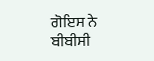ਗੋਇਸ ਨੇ ਬੀਬੀਸੀ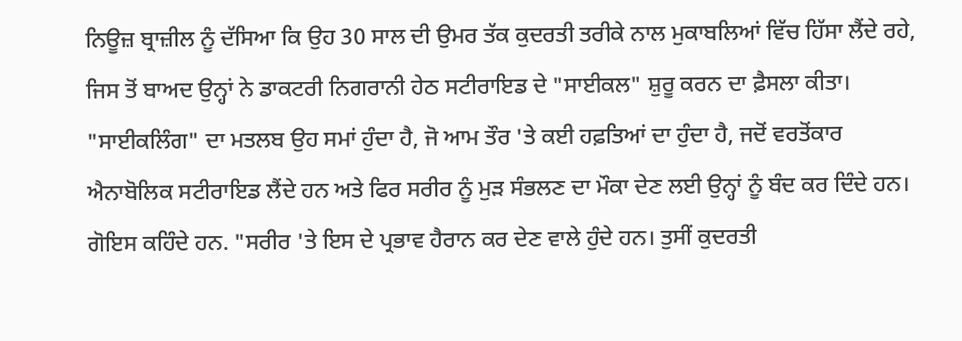ਨਿਊਜ਼ ਬ੍ਰਾਜ਼ੀਲ ਨੂੰ ਦੱਸਿਆ ਕਿ ਉਹ 30 ਸਾਲ ਦੀ ਉਮਰ ਤੱਕ ਕੁਦਰਤੀ ਤਰੀਕੇ ਨਾਲ ਮੁਕਾਬਲਿਆਂ ਵਿੱਚ ਹਿੱਸਾ ਲੈਂਦੇ ਰਹੇ, ਜਿਸ ਤੋਂ ਬਾਅਦ ਉਨ੍ਹਾਂ ਨੇ ਡਾਕਟਰੀ ਨਿਗਰਾਨੀ ਹੇਠ ਸਟੀਰਾਇਡ ਦੇ "ਸਾਈਕਲ" ਸ਼ੁਰੂ ਕਰਨ ਦਾ ਫ਼ੈਸਲਾ ਕੀਤਾ।
"ਸਾਈਕਲਿੰਗ" ਦਾ ਮਤਲਬ ਉਹ ਸਮਾਂ ਹੁੰਦਾ ਹੈ, ਜੋ ਆਮ ਤੌਰ 'ਤੇ ਕਈ ਹਫ਼ਤਿਆਂ ਦਾ ਹੁੰਦਾ ਹੈ, ਜਦੋਂ ਵਰਤੋਂਕਾਰ ਐਨਾਬੋਲਿਕ ਸਟੀਰਾਇਡ ਲੈਂਦੇ ਹਨ ਅਤੇ ਫਿਰ ਸਰੀਰ ਨੂੰ ਮੁੜ ਸੰਭਲਣ ਦਾ ਮੌਕਾ ਦੇਣ ਲਈ ਉਨ੍ਹਾਂ ਨੂੰ ਬੰਦ ਕਰ ਦਿੰਦੇ ਹਨ।
ਗੋਇਸ ਕਹਿੰਦੇ ਹਨ. "ਸਰੀਰ 'ਤੇ ਇਸ ਦੇ ਪ੍ਰਭਾਵ ਹੈਰਾਨ ਕਰ ਦੇਣ ਵਾਲੇ ਹੁੰਦੇ ਹਨ। ਤੁਸੀਂ ਕੁਦਰਤੀ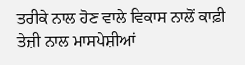ਤਰੀਕੇ ਨਾਲ ਹੋਣ ਵਾਲੇ ਵਿਕਾਸ ਨਾਲੋਂ ਕਾਫ਼ੀ ਤੇਜ਼ੀ ਨਾਲ ਮਾਸਪੇਸ਼ੀਆਂ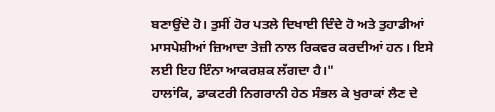ਬਣਾਉਂਦੇ ਹੋ। ਤੁਸੀਂ ਹੋਰ ਪਤਲੇ ਦਿਖਾਈ ਦਿੰਦੇ ਹੋ ਅਤੇ ਤੁਹਾਡੀਆਂ ਮਾਸਪੇਸ਼ੀਆਂ ਜ਼ਿਆਦਾ ਤੇਜ਼ੀ ਨਾਲ ਰਿਕਵਰ ਕਰਦੀਆਂ ਹਨ। ਇਸੇ ਲਈ ਇਹ ਇੰਨਾ ਆਕਰਸ਼ਕ ਲੱਗਦਾ ਹੈ।"
ਹਾਲਾਂਕਿ, ਡਾਕਟਰੀ ਨਿਗਰਾਨੀ ਹੇਠ ਸੰਭਲ ਕੇ ਖੁਰਾਕਾਂ ਲੈਣ ਦੇ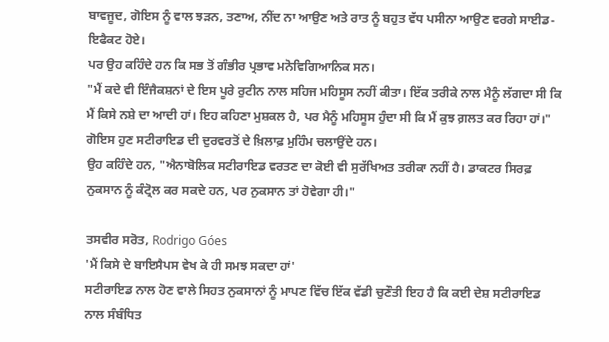ਬਾਵਜੂਦ, ਗੋਇਸ ਨੂੰ ਵਾਲ ਝੜਨ, ਤਣਾਅ, ਨੀਂਦ ਨਾ ਆਉਣ ਅਤੇ ਰਾਤ ਨੂੰ ਬਹੁਤ ਵੱਧ ਪਸੀਨਾ ਆਉਣ ਵਰਗੇ ਸਾਈਡ-ਇਫੈਕਟ ਹੋਏ।
ਪਰ ਉਹ ਕਹਿੰਦੇ ਹਨ ਕਿ ਸਭ ਤੋਂ ਗੰਭੀਰ ਪ੍ਰਭਾਵ ਮਨੋਵਿਗਿਆਨਿਕ ਸਨ।
"ਮੈਂ ਕਦੇ ਵੀ ਇੰਜੈਕਸ਼ਨਾਂ ਦੇ ਇਸ ਪੂਰੇ ਰੁਟੀਨ ਨਾਲ ਸਹਿਜ ਮਹਿਸੂਸ ਨਹੀਂ ਕੀਤਾ। ਇੱਕ ਤਰੀਕੇ ਨਾਲ ਮੈਨੂੰ ਲੱਗਦਾ ਸੀ ਕਿ ਮੈਂ ਕਿਸੇ ਨਸ਼ੇ ਦਾ ਆਦੀ ਹਾਂ। ਇਹ ਕਹਿਣਾ ਮੁਸ਼ਕਲ ਹੈ, ਪਰ ਮੈਨੂੰ ਮਹਿਸੂਸ ਹੁੰਦਾ ਸੀ ਕਿ ਮੈਂ ਕੁਝ ਗ਼ਲਤ ਕਰ ਰਿਹਾ ਹਾਂ।"
ਗੋਇਸ ਹੁਣ ਸਟੀਰਾਇਡ ਦੀ ਦੁਰਵਰਤੋਂ ਦੇ ਖ਼ਿਲਾਫ਼ ਮੁਹਿੰਮ ਚਲਾਉਂਦੇ ਹਨ।
ਉਹ ਕਹਿੰਦੇ ਹਨ, "ਐਨਾਬੋਲਿਕ ਸਟੀਰਾਇਡ ਵਰਤਣ ਦਾ ਕੋਈ ਵੀ ਸੁਰੱਖਿਅਤ ਤਰੀਕਾ ਨਹੀਂ ਹੈ। ਡਾਕਟਰ ਸਿਰਫ਼ ਨੁਕਸਾਨ ਨੂੰ ਕੰਟ੍ਰੋਲ ਕਰ ਸਕਦੇ ਹਨ, ਪਰ ਨੁਕਸਾਨ ਤਾਂ ਹੋਵੇਗਾ ਹੀ।"

ਤਸਵੀਰ ਸਰੋਤ, Rodrigo Góes
'ਮੈਂ ਕਿਸੇ ਦੇ ਬਾਇਸੈਪਸ ਵੇਖ ਕੇ ਹੀ ਸਮਝ ਸਕਦਾ ਹਾਂ'
ਸਟੀਰਾਇਡ ਨਾਲ ਹੋਣ ਵਾਲੇ ਸਿਹਤ ਨੁਕਸਾਨਾਂ ਨੂੰ ਮਾਪਣ ਵਿੱਚ ਇੱਕ ਵੱਡੀ ਚੁਣੌਤੀ ਇਹ ਹੈ ਕਿ ਕਈ ਦੇਸ਼ ਸਟੀਰਾਇਡ ਨਾਲ ਸੰਬੰਧਿਤ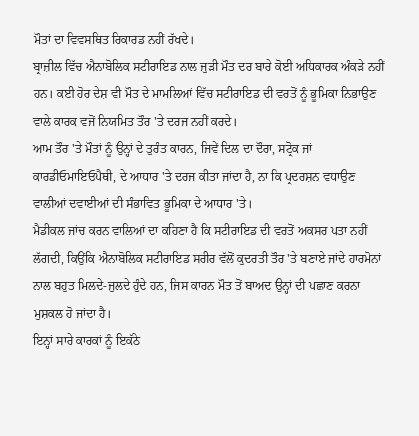ਮੌਤਾਂ ਦਾ ਵਿਵਸਥਿਤ ਰਿਕਾਰਡ ਨਹੀਂ ਰੱਖਦੇ।
ਬ੍ਰਾਜ਼ੀਲ ਵਿੱਚ ਐਨਾਬੋਲਿਕ ਸਟੀਰਾਇਡ ਨਾਲ ਜੁੜੀ ਮੌਤ ਦਰ ਬਾਰੇ ਕੋਈ ਅਧਿਕਾਰਕ ਅੰਕੜੇ ਨਹੀਂ ਹਨ। ਕਈ ਹੋਰ ਦੇਸ਼ ਵੀ ਮੌਤ ਦੇ ਮਾਮਲਿਆਂ ਵਿੱਚ ਸਟੀਰਾਇਡ ਦੀ ਵਰਤੋਂ ਨੂੰ ਭੂਮਿਕਾ ਨਿਭਾਉਣ ਵਾਲੇ ਕਾਰਕ ਵਜੋਂ ਨਿਯਮਿਤ ਤੌਰ 'ਤੇ ਦਰਜ ਨਹੀਂ ਕਰਦੇ।
ਆਮ ਤੌਰ 'ਤੇ ਮੌਤਾਂ ਨੂੰ ਉਨ੍ਹਾਂ ਦੇ ਤੁਰੰਤ ਕਾਰਨ, ਜਿਵੇਂ ਦਿਲ ਦਾ ਦੌਰਾ, ਸਟ੍ਰੋਕ ਜਾਂ ਕਾਰਡੀਓਮਾਇਓਪੈਥੀ, ਦੇ ਆਧਾਰ 'ਤੇ ਦਰਜ ਕੀਤਾ ਜਾਂਦਾ ਹੈ, ਨਾ ਕਿ ਪ੍ਰਦਰਸ਼ਨ ਵਧਾਉਣ ਵਾਲੀਆਂ ਦਵਾਈਆਂ ਦੀ ਸੰਭਾਵਿਤ ਭੂਮਿਕਾ ਦੇ ਆਧਾਰ 'ਤੇ।
ਮੈਡੀਕਲ ਜਾਂਚ ਕਰਨ ਵਾਲਿਆਂ ਦਾ ਕਹਿਣਾ ਹੈ ਕਿ ਸਟੀਰਾਇਡ ਦੀ ਵਰਤੋਂ ਅਕਸਰ ਪਤਾ ਨਹੀਂ ਲੱਗਦੀ, ਕਿਉਂਕਿ ਐਨਾਬੋਲਿਕ ਸਟੀਰਾਇਡ ਸਰੀਰ ਵੱਲੋਂ ਕੁਦਰਤੀ ਤੌਰ 'ਤੇ ਬਣਾਏ ਜਾਂਦੇ ਹਾਰਮੋਨਾਂ ਨਾਲ ਬਹੁਤ ਮਿਲਦੇ-ਜੁਲਦੇ ਹੁੰਦੇ ਹਨ, ਜਿਸ ਕਾਰਨ ਮੌਤ ਤੋਂ ਬਾਅਦ ਉਨ੍ਹਾਂ ਦੀ ਪਛਾਣ ਕਰਨਾ ਮੁਸ਼ਕਲ ਹੋ ਜਾਂਦਾ ਹੈ।
ਇਨ੍ਹਾਂ ਸਾਰੇ ਕਾਰਕਾਂ ਨੂੰ ਇਕੱਠੇ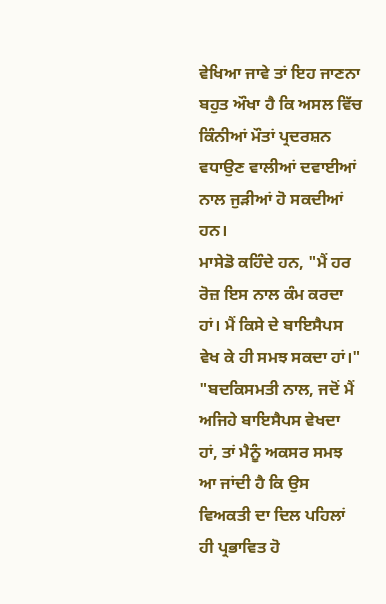ਵੇਖਿਆ ਜਾਵੇ ਤਾਂ ਇਹ ਜਾਣਨਾ ਬਹੁਤ ਔਖਾ ਹੈ ਕਿ ਅਸਲ ਵਿੱਚ ਕਿੰਨੀਆਂ ਮੌਤਾਂ ਪ੍ਰਦਰਸ਼ਨ ਵਧਾਉਣ ਵਾਲੀਆਂ ਦਵਾਈਆਂ ਨਾਲ ਜੁੜੀਆਂ ਹੋ ਸਕਦੀਆਂ ਹਨ।
ਮਾਸੇਡੋ ਕਹਿੰਦੇ ਹਨ, "ਮੈਂ ਹਰ ਰੋਜ਼ ਇਸ ਨਾਲ ਕੰਮ ਕਰਦਾ ਹਾਂ। ਮੈਂ ਕਿਸੇ ਦੇ ਬਾਇਸੈਪਸ ਵੇਖ ਕੇ ਹੀ ਸਮਝ ਸਕਦਾ ਹਾਂ।"
"ਬਦਕਿਸਮਤੀ ਨਾਲ, ਜਦੋਂ ਮੈਂ ਅਜਿਹੇ ਬਾਇਸੈਪਸ ਵੇਖਦਾ ਹਾਂ, ਤਾਂ ਮੈਨੂੰ ਅਕਸਰ ਸਮਝ ਆ ਜਾਂਦੀ ਹੈ ਕਿ ਉਸ ਵਿਅਕਤੀ ਦਾ ਦਿਲ ਪਹਿਲਾਂ ਹੀ ਪ੍ਰਭਾਵਿਤ ਹੋ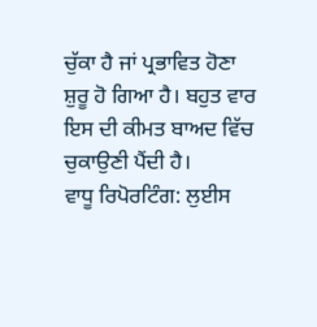ਚੁੱਕਾ ਹੈ ਜਾਂ ਪ੍ਰਭਾਵਿਤ ਹੋਣਾ ਸ਼ੁਰੂ ਹੋ ਗਿਆ ਹੈ। ਬਹੁਤ ਵਾਰ ਇਸ ਦੀ ਕੀਮਤ ਬਾਅਦ ਵਿੱਚ ਚੁਕਾਉਣੀ ਪੈਂਦੀ ਹੈ।
ਵਾਧੂ ਰਿਪੋਰਟਿੰਗ: ਲੁਈਸ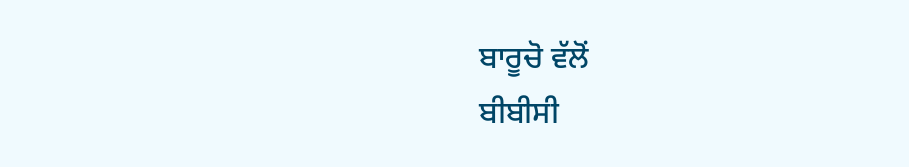ਬਾਰੂਚੋ ਵੱਲੋਂ
ਬੀਬੀਸੀ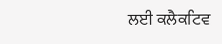ਲਈ ਕਲੈਕਟਿਵ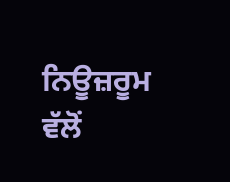ਨਿਊਜ਼ਰੂਮ ਵੱਲੋਂ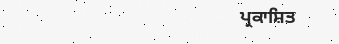ਪ੍ਰਕਾਸ਼ਿਤ